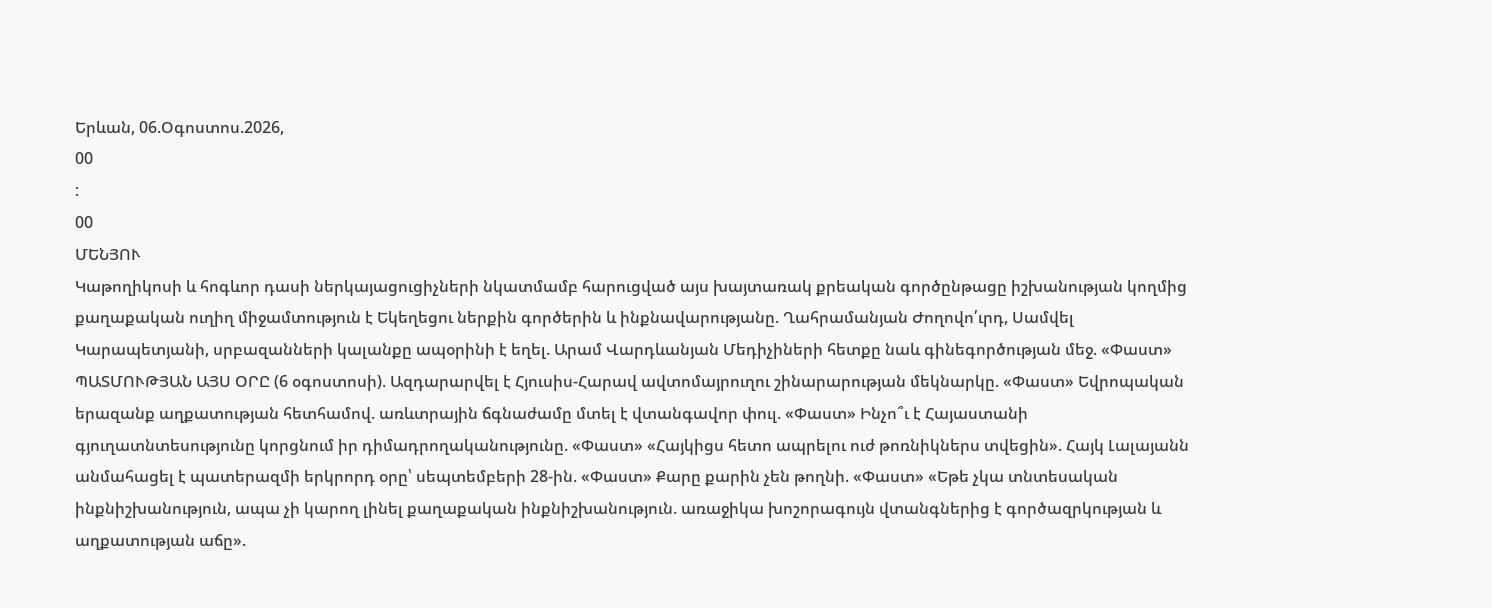Երևան, 06.Օգոստոս.2026,
00
:
00
ՄԵՆՅՈՒ
Կաթողիկոսի և հոգևոր դասի ներկայացուցիչների նկատմամբ հարուցված այս խայտառակ քրեական գործընթացը իշխանության կողմից քաղաքական ուղիղ միջամտություն է Եկեղեցու ներքին գործերին և ինքնավարությանը. Ղահրամանյան Ժողովո՛ւրդ, Սամվել Կարապետյանի, սրբազանների կալանքը ապօրինի է եղել. Արամ Վարդևանյան Մեդիչիների հետքը նաև գինեգործության մեջ. «Փաստ» ՊԱՏՄՈՒԹՅԱՆ ԱՅՍ ՕՐԸ (6 օգոստոսի). Ազդարարվել է Հյուսիս-Հարավ ավտոմայրուղու շինարարության մեկնարկը. «Փաստ» Եվրոպական երազանք աղքատության հետհամով. առևտրային ճգնաժամը մտել է վտանգավոր փուլ. «Փաստ» Ինչո՞ւ է Հայաստանի գյուղատնտեսությունը կորցնում իր դիմադրողականությունը. «Փաստ» «Հայկիցս հետո ապրելու ուժ թոռնիկներս տվեցին». Հայկ Լալայանն անմահացել է պատերազմի երկրորդ օրը՝ սեպտեմբերի 28-ին. «Փաստ» Քարը քարին չեն թողնի. «Փաստ» «Եթե չկա տնտեսական ինքնիշխանություն, ապա չի կարող լինել քաղաքական ինքնիշխանություն. առաջիկա խոշորագույն վտանգներից է գործազրկության և աղքատության աճը».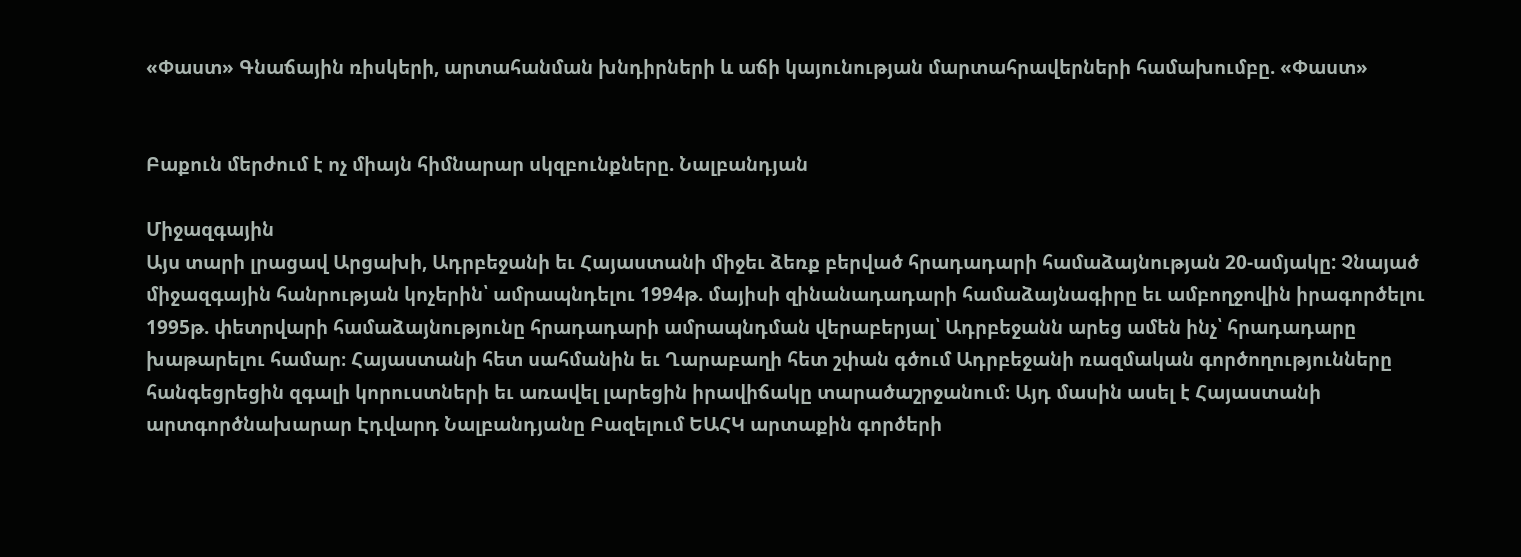«Փաստ» Գնաճային ռիսկերի, արտահանման խնդիրների և աճի կայունության մարտահրավերների համախումբը. «Փաստ»


Բաքուն մերժում է ոչ միայն հիմնարար սկզբունքները. Նալբանդյան

Միջազգային
Այս տարի լրացավ Արցախի, Ադրբեջանի եւ Հայաստանի միջեւ ձեռք բերված հրադադարի համաձայնության 20-ամյակը: Չնայած միջազգային հանրության կոչերին՝ ամրապնդելու 1994թ. մայիսի զինանադադարի համաձայնագիրը եւ ամբողջովին իրագործելու 1995թ. փետրվարի համաձայնությունը հրադադարի ամրապնդման վերաբերյալ՝ Ադրբեջանն արեց ամեն ինչ՝ հրադադարը խաթարելու համար։ Հայաստանի հետ սահմանին եւ Ղարաբաղի հետ շփան գծում Ադրբեջանի ռազմական գործողությունները հանգեցրեցին զգալի կորուստների եւ առավել լարեցին իրավիճակը տարածաշրջանում։ Այդ մասին ասել է Հայաստանի արտգործնախարար Էդվարդ Նալբանդյանը Բազելում ԵԱՀԿ արտաքին գործերի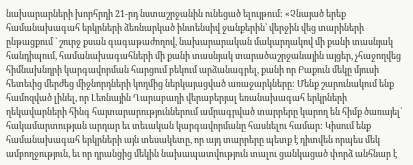նախարարների խորհրդի 21-րդ նստաշրջանին ունեցած ելույթում: «Չնայած երեք համանախագահ երկրների ձեռնարկած ինտենսիվ ջանքերին՝ վերջին վեց տարիների ընթացքում ` շուրջ քսան գագաթաժողով, նախարարական մակարդակով մի քանի տասնյակ հանդիպում, համանախագահների մի քանի տասնյակ տարածաշրջանային այցեր, չհաջողվեց հիմնախնդրի կարգավորման հարցում բեկում արձանագրել, քանի որ Բաքուն մեկը մյուսի հետեւից մերժեց միջնորդների կողմից ներկայացված առաջարկները: Մենք շարունակում ենք համոզված լինել, որ Լեռնային Ղարաբաղի վերաբերյալ եռանախագահ երկրների ղեկավարների հինգ հայտարարություններում ամրագրված տարրերը կարող են հիմք ծառայել` հակամարտության արդար եւ տեւական կարգավորմանը հասնելու համար: Կիսում ենք համանախագահ երկրների այն տեսակետը, որ այդ տարրերը պետք է դիտվեն որպես մեկ ամբողջություն, եւ որ դրանցից մեկին նախապատվություն տալու ցանկացած փորձ անհնար է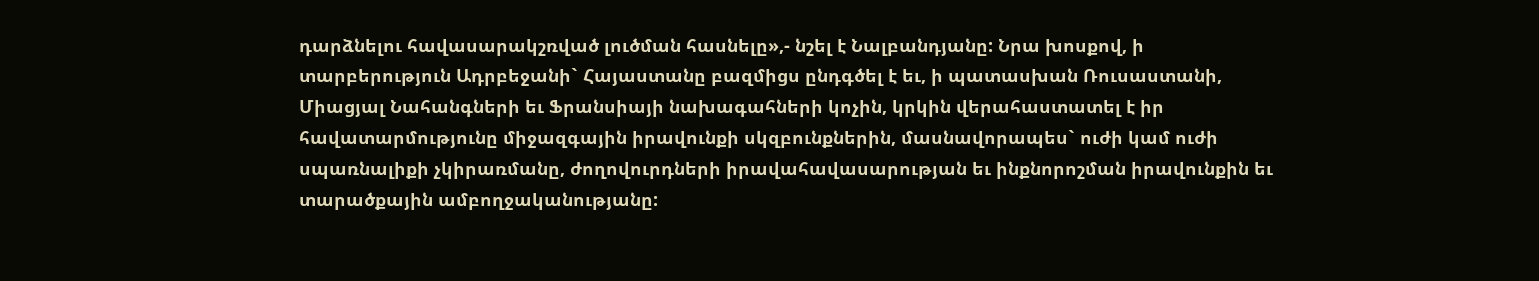դարձնելու հավասարակշռված լուծման հասնելը»,- նշել է Նալբանդյանը: Նրա խոսքով, ի տարբերություն Ադրբեջանի` Հայաստանը բազմիցս ընդգծել է եւ, ի պատասխան Ռուսաստանի, Միացյալ Նահանգների եւ Ֆրանսիայի նախագահների կոչին, կրկին վերահաստատել է իր հավատարմությունը միջազգային իրավունքի սկզբունքներին, մասնավորապես` ուժի կամ ուժի սպառնալիքի չկիրառմանը, ժողովուրդների իրավահավասարության եւ ինքնորոշման իրավունքին եւ տարածքային ամբողջականությանը: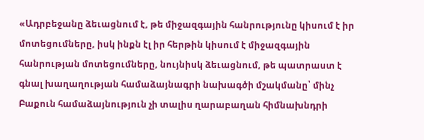«Ադրբեջանը ձեւացնում է, թե միջազգային հանրությունը կիսում է իր մոտեցումները, իսկ ինքն էլ իր հերթին կիսում է միջազգային հանրության մոտեցումները, նույնիսկ ձեւացնում, թե պատրաստ է գնալ խաղաղության համաձայնագրի նախագծի մշակմանը՝ մինչ Բաքուն համաձայնություն չի տալիս ղարաբաղան հիմնախնդրի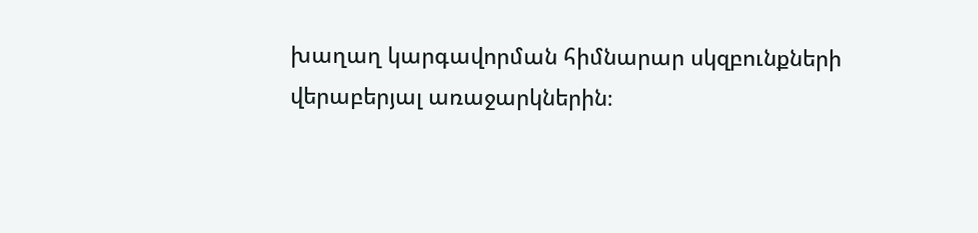խաղաղ կարգավորման հիմնարար սկզբունքների վերաբերյալ առաջարկներին։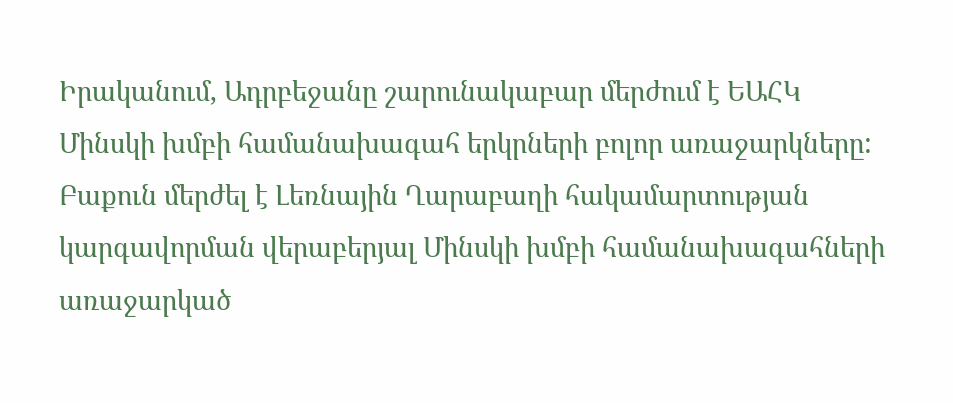Իրականում, Ադրբեջանը շարունակաբար մերժում է ԵԱՀԿ Մինսկի խմբի համանախագահ երկրների բոլոր առաջարկները: Բաքուն մերժել է Լեռնային Ղարաբաղի հակամարտության կարգավորման վերաբերյալ Մինսկի խմբի համանախագահների առաջարկած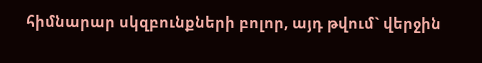հիմնարար սկզբունքների բոլոր, այդ թվում` վերջին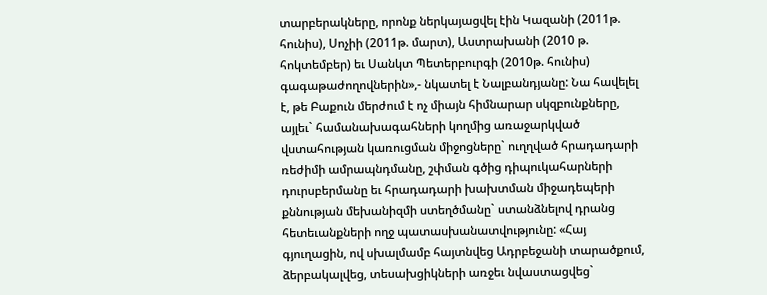տարբերակները, որոնք ներկայացվել էին Կազանի (2011թ. հունիս), Սոչիի (2011թ. մարտ), Աստրախանի (2010 թ. հոկտեմբեր) եւ Սանկտ Պետերբուրգի (2010թ. հունիս) գագաթաժողովներին»,- նկատել է Նալբանդյանը: Նա հավելել է, թե Բաքուն մերժում է ոչ միայն հիմնարար սկզբունքները, այլեւ` համանախագահների կողմից առաջարկված վստահության կառուցման միջոցները` ուղղված հրադադարի ռեժիմի ամրապնդմանը, շփման գծից դիպուկահարների դուրսբերմանը եւ հրադադարի խախտման միջադեպերի քննության մեխանիզմի ստեղծմանը` ստանձնելով դրանց հետեւանքների ողջ պատասխանատվությունը: «Հայ գյուղացին, ով սխալմամբ հայտնվեց Ադրբեջանի տարածքում, ձերբակալվեց, տեսախցիկների առջեւ նվաստացվեց`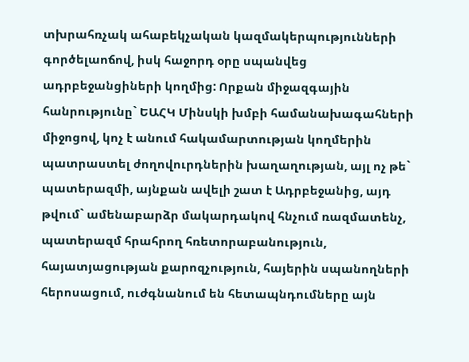տխրահռչակ ահաբեկչական կազմակերպությունների գործելաոճով, իսկ հաջորդ օրը սպանվեց ադրբեջանցիների կողմից: Որքան միջազգային հանրությունը` ԵԱՀԿ Մինսկի խմբի համանախագահների միջոցով, կոչ է անում հակամարտության կողմերին պատրաստել ժողովուրդներին խաղաղության, այլ ոչ թե` պատերազմի, այնքան ավելի շատ է Ադրբեջանից, այդ թվում` ամենաբարձր մակարդակով հնչում ռազմատենչ, պատերազմ հրահրող հռետորաբանություն, հայատյացության քարոզչություն, հայերին սպանողների հերոսացում, ուժգնանում են հետապնդումները այն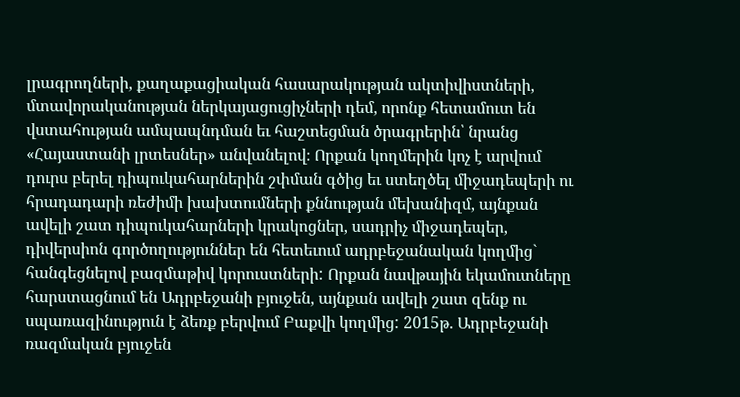լրագրողների, քաղաքացիական հասարակության ակտիվիստների, մտավորականության ներկայացուցիչների դեմ, որոնք հետամուտ են վստահության ամպապնդման եւ հաշտեցման ծրագրերին՝ նրանց «Հայաստանի լրտեսներ» անվանելով։ Որքան կողմերին կոչ է արվում դուրս բերել դիպուկահարներին շփման գծից եւ ստեղծել միջադեպերի ու հրադադարի ռեժիմի խախտումների քննության մեխանիզմ, այնքան ավելի շատ դիպուկահարների կրակոցներ, սադրիչ միջադեպեր, դիվերսիոն գործողություններ են հետեւում ադրբեջանական կողմից` հանգեցնելով բազմաթիվ կորուստների: Որքան նավթային եկամուտները հարստացնում են Ադրբեջանի բյուջեն, այնքան ավելի շատ զենք ու սպառազինություն է ձեռք բերվում Բաքվի կողմից: 2015թ. Ադրբեջանի ռազմական բյուջեն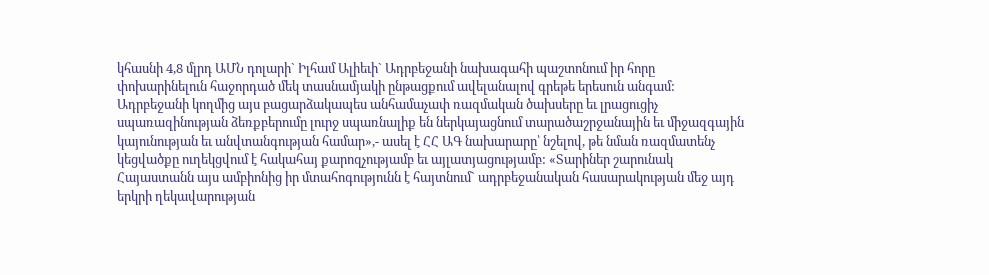կհասնի 4,8 մլրդ ԱՄՆ դոլարի` Իլհամ Ալիեւի` Ադրբեջանի նախագահի պաշտոնում իր հորը փոխարինելուն հաջորդած մեկ տասնամյակի ընթացքում ավելանալով գրեթե երեսուն անգամ: Ադրբեջանի կողմից այս բացարձակապես անհամաչափ ռազմական ծախսերը եւ լրացուցիչ սպառազինության ձեռքբերումը լուրջ սպառնալիք են ներկայացնում տարածաշրջանային եւ միջազգային կայունության եւ անվտանգության համար»,- ասել է ՀՀ ԱԳ նախարարը՝ նշելով, թե նման ռազմատենչ կեցվածքը ուղեկցվում է հակահայ քարոզչությամբ եւ այլատյացությամբ: «Տարիներ շարունակ Հայաստանն այս ամբիոնից իր մտահոգությունն է հայտնում` ադրբեջանական հասարակության մեջ այդ երկրի ղեկավարության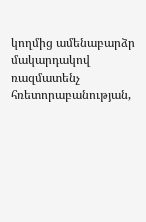կողմից ամենաբարձր մակարդակով ռազմատենչ հռետորաբանության,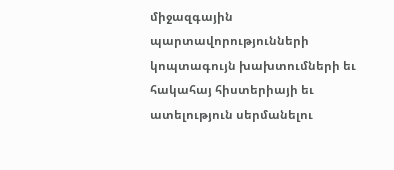միջազգային պարտավորությունների կոպտագույն խախտումների եւ հակահայ հիստերիայի եւ ատելություն սերմանելու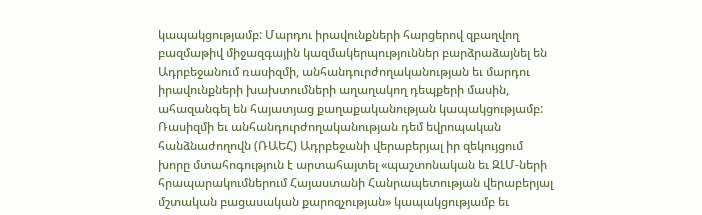կապակցությամբ: Մարդու իրավունքների հարցերով զբաղվող բազմաթիվ միջազգային կազմակերպություններ բարձրաձայնել են Ադրբեջանում ռասիզմի, անհանդուրժողականության եւ մարդու իրավունքների խախտումների աղաղակող դեպքերի մասին, ահազանգել են հայատյաց քաղաքականության կապակցությամբ: Ռասիզմի եւ անհանդուրժողականության դեմ եվրոպական հանձնաժողովն (ՌԱԵՀ) Ադրբեջանի վերաբերյալ իր զեկույցում խորը մտահոգություն է արտահայտել «պաշտոնական եւ ԶԼՄ-ների հրապարակումներում Հայաստանի Հանրապետության վերաբերյալ մշտական բացասական քարոզչության» կապակցությամբ եւ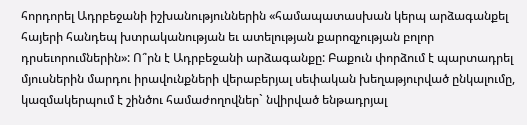հորդորել Ադրբեջանի իշխանություններին «համապատասխան կերպ արձագանքել հայերի հանդեպ խտրականության եւ ատելության քարոզչության բոլոր դրսեւորումներին»: Ո՞րն է Ադրբեջանի արձագանքը: Բաքուն փորձում է պարտադրել մյուսներին մարդու իրավունքների վերաբերյալ սեփական խեղաթյուրված ընկալումը, կազմակերպում է շինծու համաժողովներ` նվիրված ենթադրյալ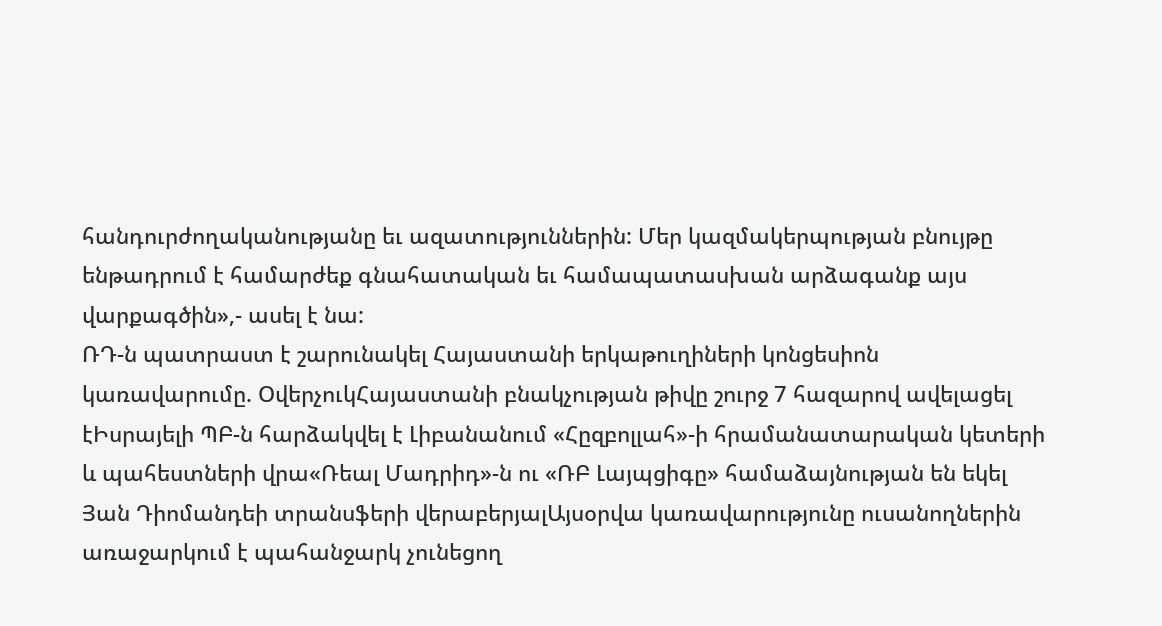հանդուրժողականությանը եւ ազատություններին: Մեր կազմակերպության բնույթը ենթադրում է համարժեք գնահատական եւ համապատասխան արձագանք այս վարքագծին»,- ասել է նա:
ՌԴ-ն պատրաստ է շարունակել Հայաստանի երկաթուղիների կոնցեսիոն կառավարումը. ՕվերչուկՀայաստանի բնակչության թիվը շուրջ 7 հազարով ավելացել էԻսրայելի ՊԲ-ն հարձակվել է Լիբանանում «Հըզբոլլահ»-ի հրամանատարական կետերի և պահեստների վրա«Ռեալ Մադրիդ»-ն ու «ՌԲ Լայպցիգը» համաձայնության են եկել Յան Դիոմանդեի տրանսֆերի վերաբերյալԱյսօրվա կառավարությունը ուսանողներին առաջարկում է պահանջարկ չունեցող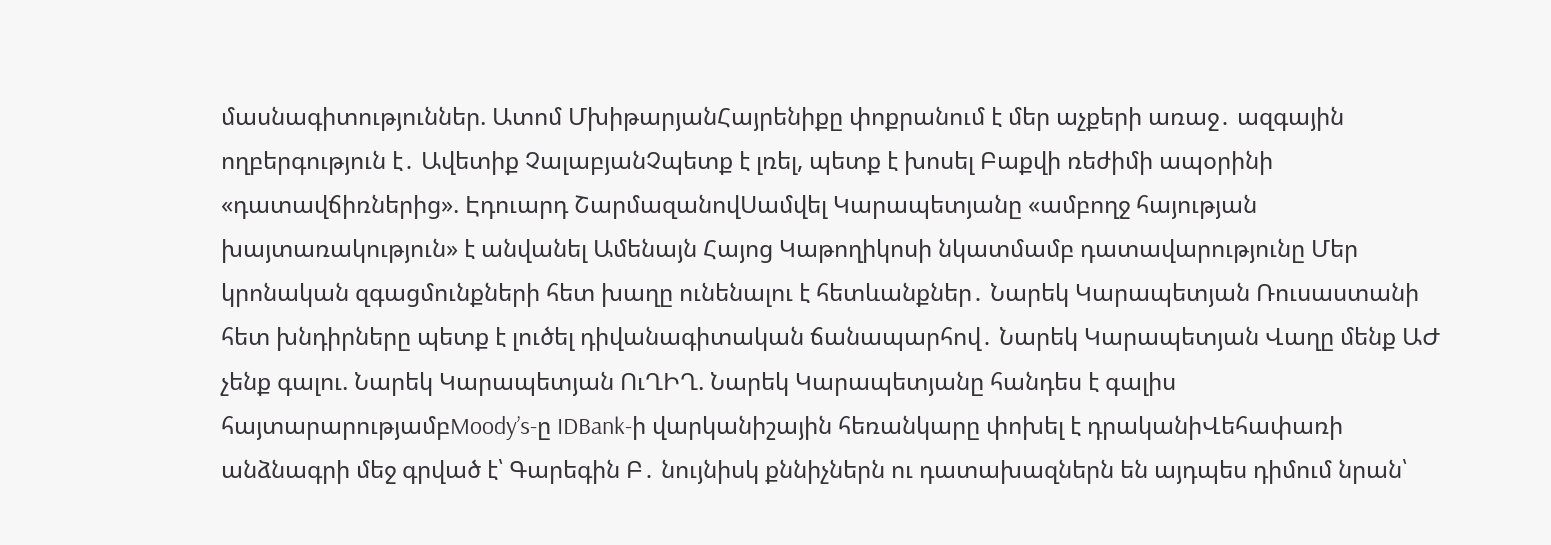մասնագիտություններ. Ատոմ ՄխիթարյանՀայրենիքը փոքրանում է մեր աչքերի առաջ․ ազգային ողբերգություն է․ Ավետիք ՉալաբյանՉպետք է լռել, պետք է խոսել Բաքվի ռեժիմի ապօրինի «դատավճիռներից». Էդուարդ ՇարմազանովՍամվել Կարապետյանը «ամբողջ հայության խայտառակություն» է անվանել Ամենայն Հայոց Կաթողիկոսի նկատմամբ դատավարությունը Մեր կրոնական զգացմունքների հետ խաղը ունենալու է հետևանքներ․ Նարեկ Կարապետյան Ռուսաստանի հետ խնդիրները պետք է լուծել դիվանագիտական ճանապարհով․ Նարեկ Կարապետյան Վաղը մենք ԱԺ չենք գալու. Նարեկ Կարապետյան ՈւՂԻՂ. Նարեկ Կարապետյանը հանդես է գալիս հայտարարությամբMoody’s-ը IDBank-ի վարկանիշային հեռանկարը փոխել է դրականիՎեհափառի անձնագրի մեջ գրված է՝ Գարեգին Բ․ նույնիսկ քննիչներն ու դատախազներն են այդպես դիմում նրան՝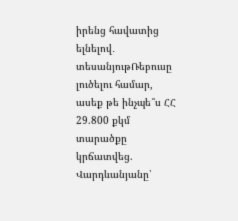իրենց հավատից ելնելով․ տեսանյութՌեբուսը լուծելու համար, ասեք թե ինչպե՞ս ՀՀ 29.800 քկմ տարածքը կրճատվեց. Վարդևանյանը՝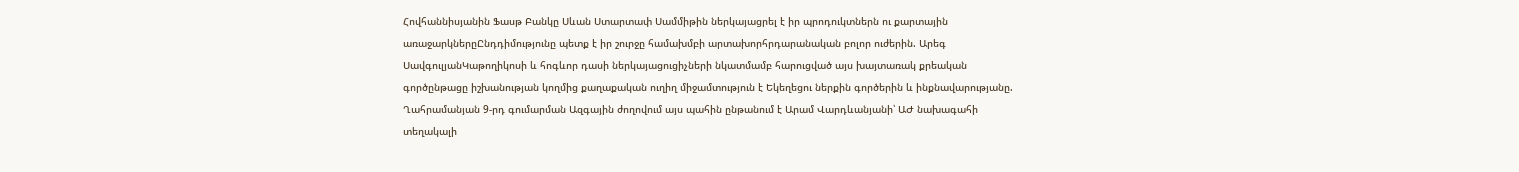Հովհաննիսյանին Ֆասթ Բանկը Սևան Ստարտափ Սամմիթին ներկայացրել է իր պրոդուկտներն ու քարտային առաջարկներըԸնդդիմությունը պետք է իր շուրջը համախմբի արտախորհրդարանական բոլոր ուժերին. Արեգ ՍավգուլյանԿաթողիկոսի և հոգևոր դասի ներկայացուցիչների նկատմամբ հարուցված այս խայտառակ քրեական գործընթացը իշխանության կողմից քաղաքական ուղիղ միջամտություն է Եկեղեցու ներքին գործերին և ինքնավարությանը. Ղահրամանյան 9-րդ գումարման Ազգային ժողովում այս պահին ընթանում է Արամ Վարդևանյանի՝ ԱԺ նախագահի տեղակալի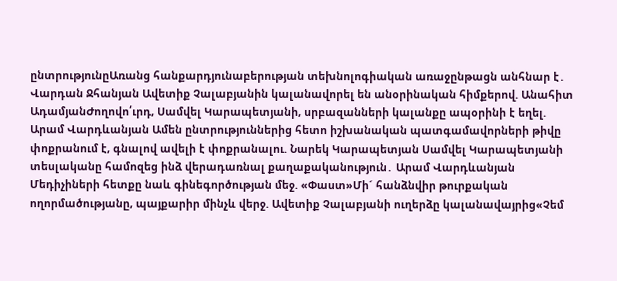ընտրությունըԱռանց հանքարդյունաբերության տեխնոլոգիական առաջընթացն անհնար է․ Վարդան Ջհանյան Ավետիք Չալաբյանին կալանավորել են անօրինական հիմքերով. Անահիտ ԱդամյանԺողովո՛ւրդ, Սամվել Կարապետյանի, սրբազանների կալանքը ապօրինի է եղել. Արամ Վարդևանյան Ամեն ընտրություններից հետո իշխանական պատգամավորների թիվը փոքրանում է, գնալով ավելի է փոքրանալու. Նարեկ Կարապետյան Սամվել Կարապետյանի տեսլականը համոզեց ինձ վերադառնալ քաղաքականություն․ Արամ Վարդևանյան Մեդիչիների հետքը նաև գինեգործության մեջ. «Փաստ»Մի´ հանձնվիր թուրքական ողորմածությանը, պայքարիր մինչև վերջ. Ավետիք Չալաբյանի ուղերձը կալանավայրից«Չեմ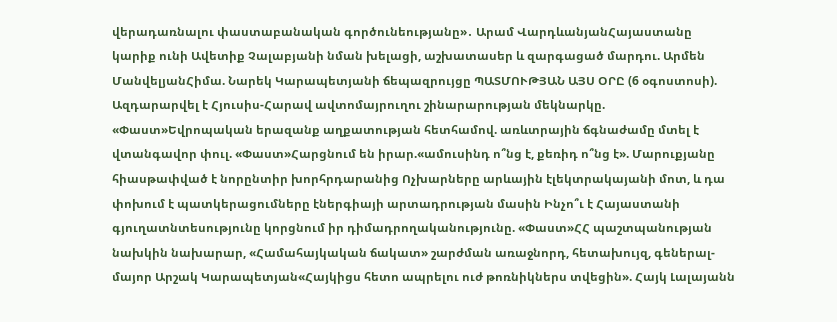վերադառնալու փաստաբանական գործունեությանը»․ Արամ ՎարդևանյանՀայաստանը կարիք ունի Ավետիք Չալաբյանի նման խելացի, աշխատասեր և զարգացած մարդու. Արմեն ՄանվելյանՀիմա. Նարեկ Կարապետյանի ճեպազրույցը ՊԱՏՄՈՒԹՅԱՆ ԱՅՍ ՕՐԸ (6 օգոստոսի). Ազդարարվել է Հյուսիս-Հարավ ավտոմայրուղու շինարարության մեկնարկը. «Փաստ»Եվրոպական երազանք աղքատության հետհամով. առևտրային ճգնաժամը մտել է վտանգավոր փուլ. «Փաստ»Հարցնում են իրար.«ամուսինդ ո՞նց է, քեռիդ ո՞նց է». Մարուքյանը հիասթափված է նորընտիր խորհրդարանից Ոչխարները արևային էլեկտրակայանի մոտ, և դա փոխում է պատկերացումները էներգիայի արտադրության մասին Ինչո՞ւ է Հայաստանի գյուղատնտեսությունը կորցնում իր դիմադրողականությունը. «Փաստ»ՀՀ պաշտպանության նախկին նախարար, «Համահայկական ճակատ» շարժման առաջնորդ, հետախույզ, գեներալ-մայոր Արշակ Կարապետյան«Հայկիցս հետո ապրելու ուժ թոռնիկներս տվեցին». Հայկ Լալայանն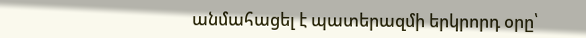անմահացել է պատերազմի երկրորդ օրը՝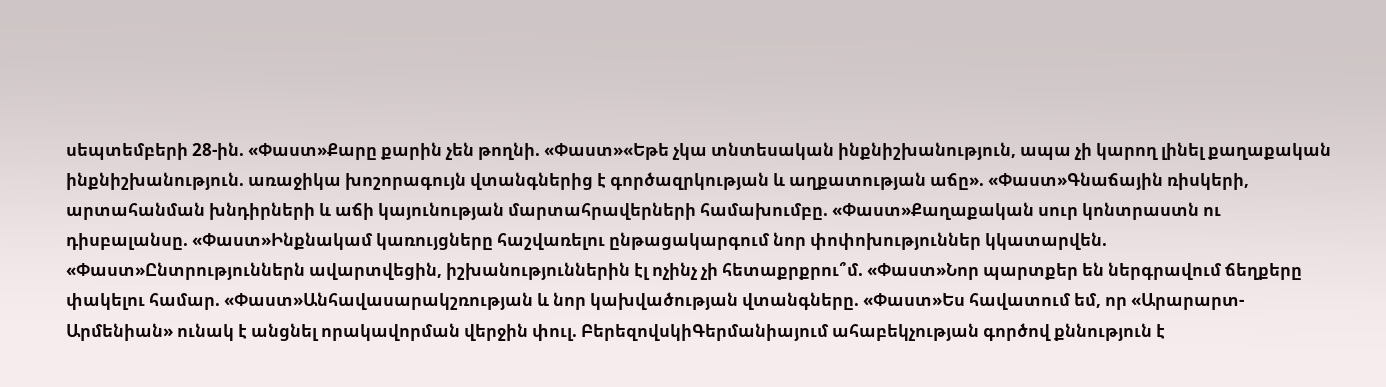սեպտեմբերի 28-ին. «Փաստ»Քարը քարին չեն թողնի. «Փաստ»«Եթե չկա տնտեսական ինքնիշխանություն, ապա չի կարող լինել քաղաքական ինքնիշխանություն. առաջիկա խոշորագույն վտանգներից է գործազրկության և աղքատության աճը». «Փաստ»Գնաճային ռիսկերի, արտահանման խնդիրների և աճի կայունության մարտահրավերների համախումբը. «Փաստ»Քաղաքական սուր կոնտրաստն ու դիսբալանսը. «Փաստ»Ինքնակամ կառույցները հաշվառելու ընթացակարգում նոր փոփոխություններ կկատարվեն. «Փաստ»Ընտրություններն ավարտվեցին, իշխանություններին էլ ոչինչ չի հետաքրքրու՞մ. «Փաստ»Նոր պարտքեր են ներգրավում ճեղքերը փակելու համար. «Փաստ»Անհավասարակշռության և նոր կախվածության վտանգները. «Փաստ»Ես հավատում եմ, որ «Արարարտ-Արմենիան» ունակ է անցնել որակավորման վերջին փուլ. ԲերեզովսկիԳերմանիայում ահաբեկչության գործով քննություն է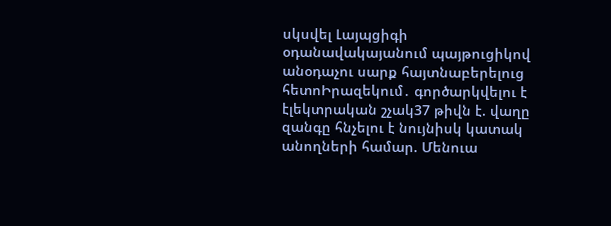սկսվել Լայպցիգի օդանավակայանում պայթուցիկով անօդաչու սարք հայտնաբերելուց հետոԻրազեկում․ գործարկվելու է էլեկտրական շչակ37 թիվն է. վաղը զանգը հնչելու է նույնիսկ կատակ անողների համար. Մենուա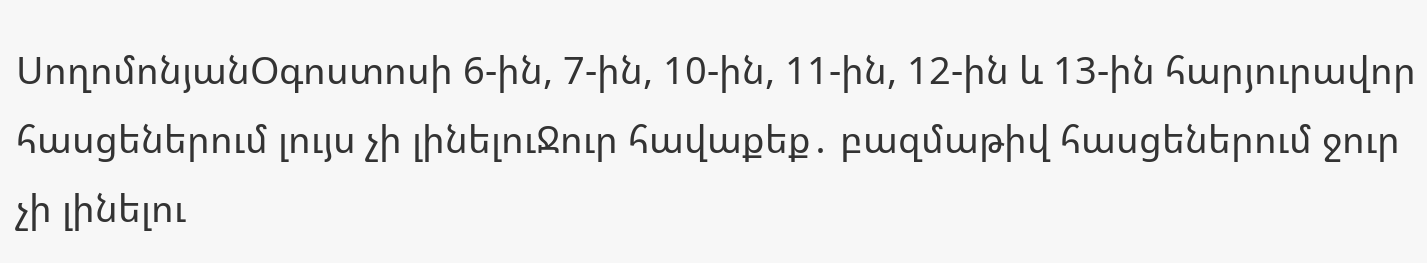ՍողոմոնյանՕգոստոսի 6-ին, 7-ին, 10-ին, 11-ին, 12-ին և 13-ին հարյուրավոր հասցեներում լույս չի լինելուՋուր հավաքեք․ բազմաթիվ հասցեներում ջուր չի լինելու